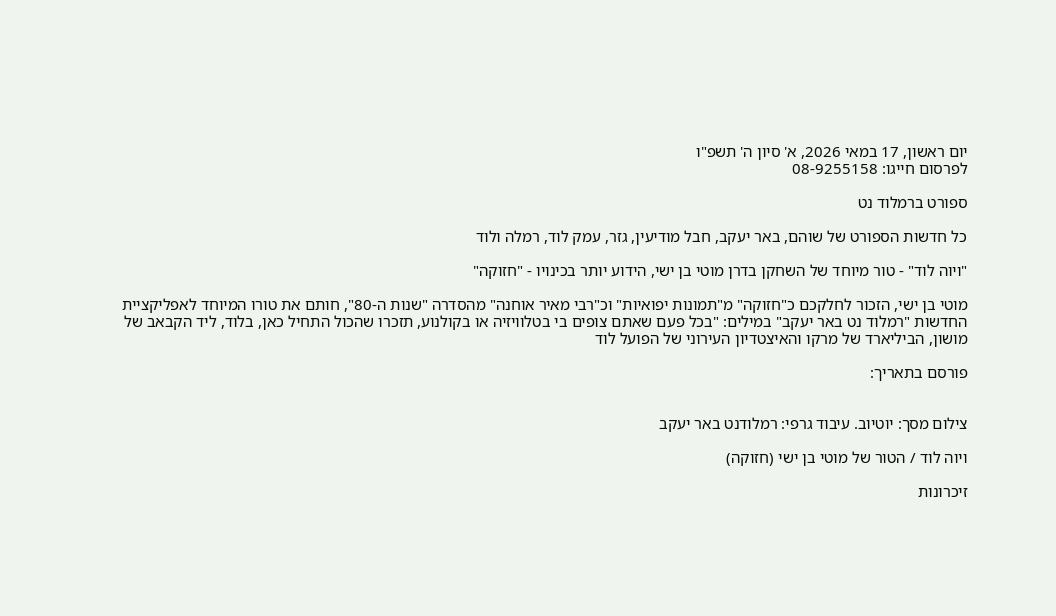יום ראשון, 17 במאי 2026, א' סיון ה' תשפ"ו
לפרסום חייגו: 08-9255158

ספורט ברמלוד נט

כל חדשות הספורט של שוהם, באר יעקב, חבל מודיעין, גזר, עמק לוד, רמלה ולוד

"ויוה לוד" - טור מיוחד של השחקן בדרן מוטי בן ישי, הידוע יותר בכינויו - "חזוקה"

מוטי בן ישי, הזכור לחלקכם כ"חזוקה" מ"תמונות יפואיות" וכ"רבי מאיר אוחנה" מהסדרה "שנות ה-80", חותם את טורו המיוחד לאפליקציית החדשות "רמלוד נט באר יעקב" במילים: "בכל פעם שאתם צופים בי בטלוויזיה או בקולנוע, תזכרו שהכול התחיל כאן, בלוד, ליד הקבאב של מושון, הביליארד של מרקו והאיצטדיון העירוני של הפועל לוד

פורסם בתאריך:


צילום מסך: יוטיוב. עיבוד גרפי: רמלודנט באר יעקב

ויוה לוד / הטור של מוטי בן ישי (חזוקה)

זיכרונות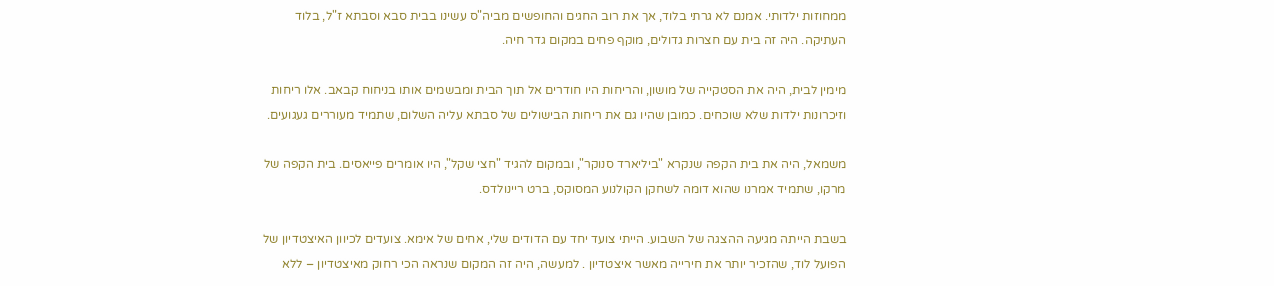ממחוזות ילדותי. אמנם לא גרתי בלוד, אך את רוב החגים והחופשים מביה"ס עשינו בבית סבא וסבתא ז"ל, בלוד העתיקה. היה זה בית עם חצרות גדולים, מוקף פחים במקום גדר חיה.

מימין לבית, היה את הסטקייה של מושון, והריחות היו חודרים אל תוך הבית ומבשמים אותו בניחוח קבאב. אלו ריחות וזיכרונות ילדות שלא שוכחים. כמובן שהיו גם את ריחות הבישולים של סבתא עליה השלום, שתמיד מעוררים געגועים.

משמאל, היה את בית הקפה שנקרא "ביליארד סנוקר", ובמקום להגיד "חצי שקל", היו אומרים פייאסים. בית הקפה של מרקו, שתמיד אמרנו שהוא דומה לשחקן הקולנוע המסוקס, ברט ריינולדס.

בשבת הייתה מגיעה ההצגה של השבוע. הייתי צועד יחד עם הדודים שלי, אחים של אימא. צועדים לכיוון האיצטדיון של הפועל לוד, שהזכיר יותר את חירייה מאשר איצטדיון . למעשה, היה זה המקום שנראה הכי רחוק מאיצטדיון – ללא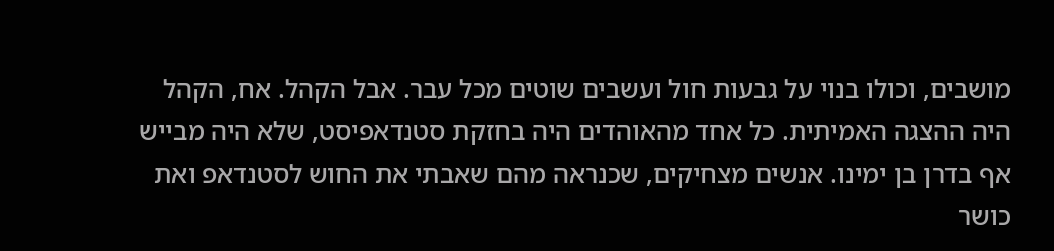מושבים, וכולו בנוי על גבעות חול ועשבים שוטים מכל עבר. אבל הקהל. אח, הקהל היה ההצגה האמיתית. כל אחד מהאוהדים היה בחזקת סטנדאפיסט, שלא היה מבייש אף בדרן בן ימינו. אנשים מצחיקים, שכנראה מהם שאבתי את החוש לסטנדאפ ואת כושר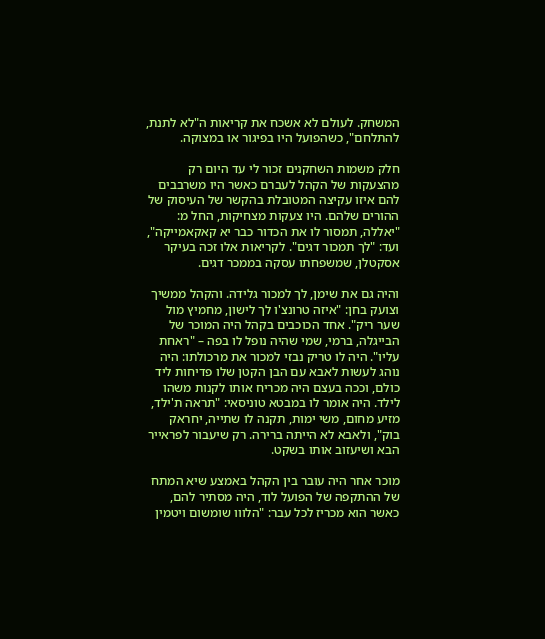המשחק. לעולם לא אשכח את קריאות ה"לא לתנת, להתלחם", כשהפועל היו בפיגור או במצוקה.

חלק משמות השחקנים זכור לי עד היום רק מהצעקות של הקהל לעברם כאשר היו משרבבים להם איזו עקיצה המטובלת בהקשר של העיסוק של ההורים שלהם. היו צעקות מצחיקות, החל מ: "יאללה, תמסור לו את הכדור כבר יא קאקאמייקה", ועד: "לך תמכור דגים". לקריאות אלו זכה בעיקר אסקטלן, שמשפחתו עסקה בממכר דגים.

והיה גם את שימן, לך למכור גלידה. והקהל ממשיך וצועק בחן: "איזה טרונצ'ו לך לישון, מחמיץ מול שער ריק". אחד הכוכבים בקהל היה המוכר של הבייגלה, ברמי, שמי שהיה נופל לו בפה – "ראחת עליו". היה לו טריק נבזי למכור את מרכולתו: היה נוהג לעשות לאבא עם הבן הקטן שלו פדיחות ליד כולם, וככה בעצם היה מכריח אותו לקנות משהו לילד. היה אומר לו במבטא טוניסאי: "תראה ת'ילד, מזיע מחום, משי ימות, תקנה לו שתייה, יחראק בוק", ולאבא לא הייתה ברירה. רק שיעבור לפראייר הבא ושיעזוב אותו בשקט.

מוכר אחר היה עובר בין הקהל באמצע שיא המתח של ההתקפה של הפועל לוד, היה מסתיר להם, כאשר הוא מכריז לכל עבר: "הלווו שומשום ויטמין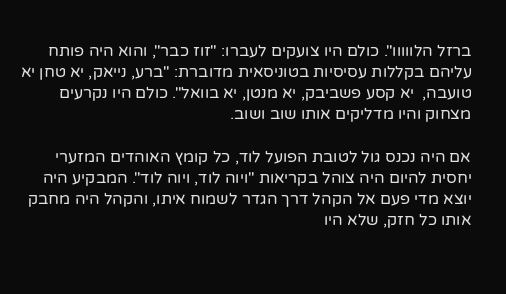ברזל הלווווו". כולם היו צועקים לעברו: "זוז כבר", והוא היה פותח עליהם בקללות עסיסיות בטוניסאית מדוברת: "ברע, נייאק, יא טחן יא טועבה,  יא קסע פשביבק, יא מנטן, יא בוואל". כולם היו נקרעים מצחוק והיו מדליקים אותו שוב ושוב.

אם היה נכנס גול לטובת הפועל לוד, כל קומץ האוהדים המזערי יחסית להיום היה צוהל בקריאות "ויוה לוד, ויוה לוד". המבקיע היה יוצא מדי פעם אל הקהל דרך הגדר לשמוח איתו, והקהל היה מחבק אותו כל חזק, שלא היו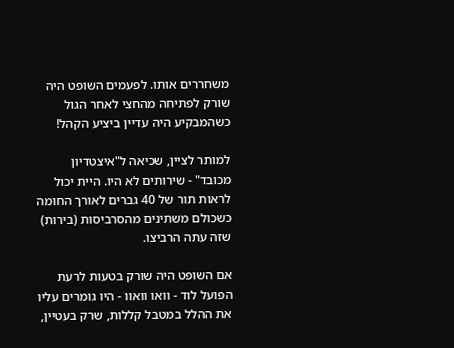משחררים אותו. לפעמים השופט היה שורק לפתיחה מהחצי לאחר הגול כשהמבקיע היה עדיין ביציע הקהל!

למותר לציין, שכיאה ל"איצטדיון מכובד" - שירותים לא היו. היית יכול לראות תור של 40 גברים לאורך החומה כשכולם משתינים מהסרביסות (בירות) שזה עתה הרביצו.

אם השופט היה שורק בטעות לרעת הפועל לוד - וואו וואוו - היו גומרים עליו את ההלל במטבל קללות, שרק בעטיין,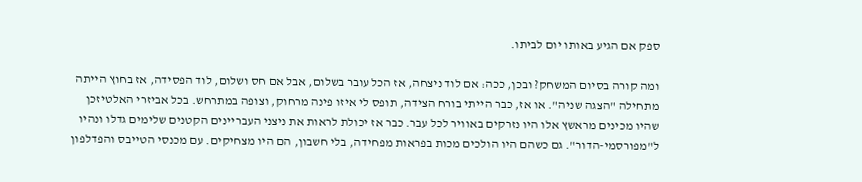ספק אם הגיע באותו יום לביתו.

ומה קורה בסיום המשחק? ובכן, ככה: אם לוד ניצחה, אז הכל עובר בשלום, אבל אם חס ושלום, לוד הפסידה, אז בחוץ הייתה מתחילה "הצגה שניה". או אז, כבר הייתי בורח הצידה, תופס לי איזו פינה מרחוק, וצופה במתרחש. בכל אביזרי האלטיזכן שהיו מכינים מראשץ אלו היו נזרקים באוויר לכל עבר. כבר אז יכולת לראות את ניצני העבריינים הקטנים שלימים גדלו ונהיו ל"מפורסמי-הדור". גם כשהם היו הולכים מכות בפראות מפחידה, בלי חשבון, הם היו מצחיקים. עם מכנסי הטייבס והפדלפון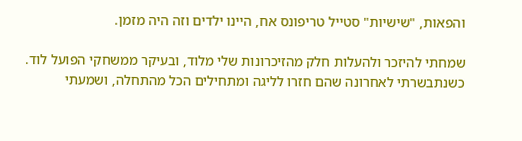והפאות, "שישיות" סטייל טריפונס אח, היינו ילדים וזה היה מזמן.

שמחתי להיזכר ולהעלות חלק מהזיכרונות שלי מלוד, ובעיקר ממשחקי הפועל לוד. כשנתבשרתי לאחרונה שהם חזרו לליגה ומתחילים הכל מהתחלה, ושמעתי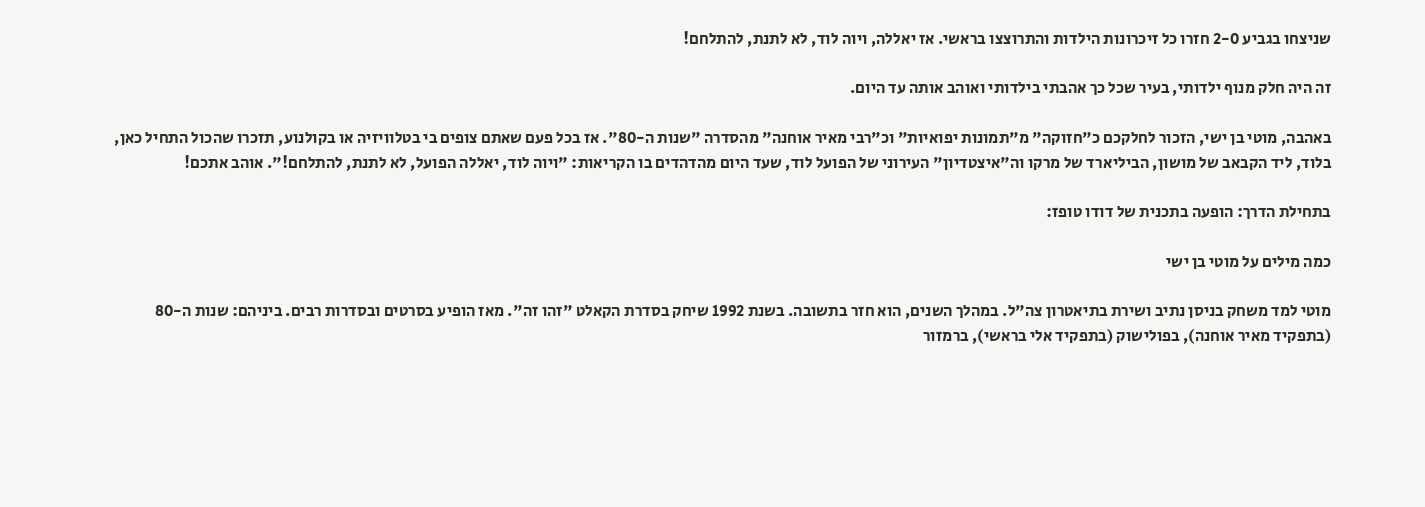שניצחו בגביע 2-0 חזרו כל זיכרונות הילדות והתרוצצו בראשי. אז יאללה, ויוה לוד, לא לתנת, להתלחם!

זה היה חלק מנוף ילדותי, בעיר שכל כך אהבתי בילדותי ואוהב אותה עד היום.

באהבה, מוטי בן ישי, הזכור לחלקכם כ"חזוקה" מ"תמונות יפואיות" וכ"רבי מאיר אוחנה" מהסדרה "שנות ה-80". אז בכל פעם שאתם צופים בי בטלוויזיה או בקולנוע, תזכרו שהכול התחיל כאן, בלוד, ליד הקבאב של מושון, הביליארד של מרקו וה"איצטדיון" העירוני של הפועל לוד, שעד היום מהדהדים בו הקריאות: "ויוה לוד, יאללה הפועל, לא לתנת, להתלחם!". אוהב אתכם!

בתחילת הדרך: הופעה בתכנית של דודו טופז:

כמה מילים על מוטי בן ישי

מוטי למד משחק בניסן נתיב ושירת בתיאטרון צה"ל. במהלך השנים, הוא חזר בתשובה. בשנת 1992 שיחק בסדרת הקאלט "זהו זה". מאז הופיע בסרטים ובסדרות רבים. ביניהם: שנות ה-80 (בתפקיד מאיר אוחנה), בפולישוק (בתפקיד אלי בראשי), ברמזור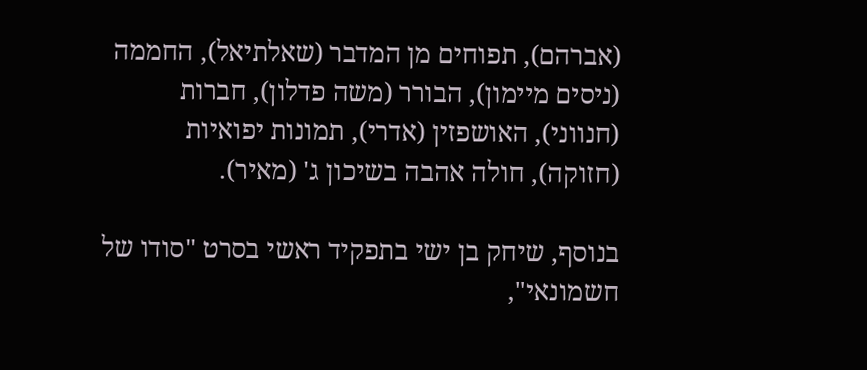(אברהם), תפוחים מן המדבר (שאלתיאל), החממה (ניסים מיימון), הבורר (משה פדלון), חברות (חנווני), האושפזין (אדרי), תמונות יפואיות (חזוקה), חולה אהבה בשיכון ג' (מאיר).

בנוסף, שיחק בן ישי בתפקיד ראשי בסרט "סודו של חשמונאי",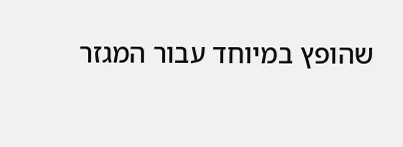שהופץ במיוחד עבור המגזר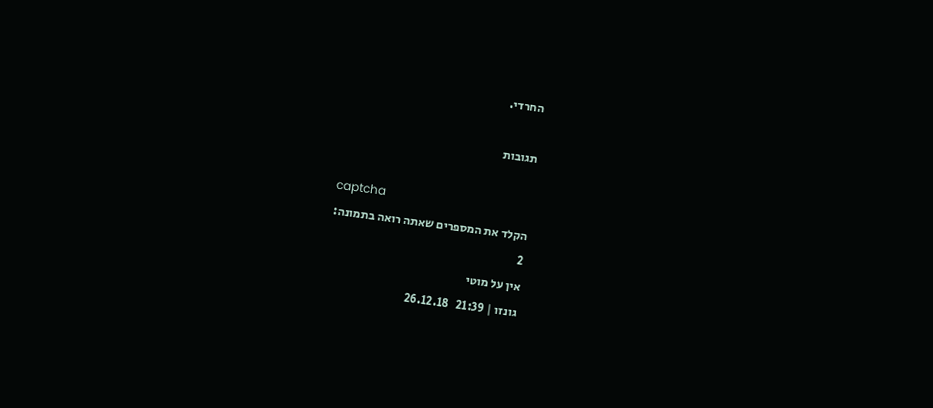החרדי.

תגובות

captcha
הקלד את המספרים שאתה רואה בתמונה:
2
אין על מוטי
גונזו | 21:39   26.12.18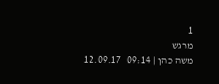1
מרגש
משה כהן | 09:14   12.09.17